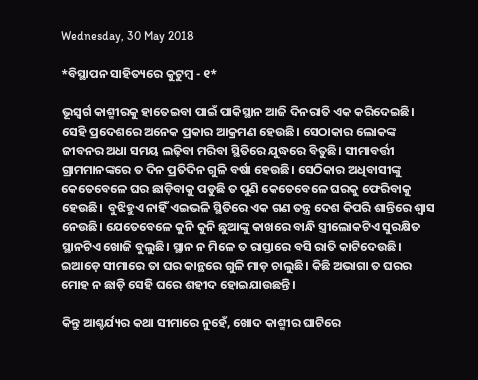Wednesday, 30 May 2018

*ବିସ୍ଥାପନ ସାହିତ୍ୟରେ କୁଟୁମ୍ବ - ୧*

ଭୂସ୍ବର୍ଗ କାଶ୍ମୀରକୁ ହାତେଇବା ପାଇଁ ପାକିସ୍ଥାନ ଆଜି ଦିନରାତି ଏକ କରିଦେଇଛି। ସେହି ପ୍ରଦେଶରେ ଅନେକ ପ୍ରକାର ଆକ୍ରମଣ ହେଉଛି। ସେଠାକାର ଲୋକଙ୍କ ଜୀବନର ଅଧା ସମୟ ଲଢ଼ିବା ମରିବା ସ୍ଥିତିରେ ଯୁଦ୍ଧରେ ବିତୁଛି। ସୀମାବର୍ତ୍ତୀ ଗ୍ରାମମାନଙ୍କରେ ତ ଦିନ ପ୍ରତିଦିନ ଗୁଳି ବର୍ଷା ହେଉଛି। ସେଠିକାର ଅଧିବାସୀଙ୍କୁ କେତେବେଳେ ଘର ଛାଡ଼ିବାକୁ ପଡୁଛି ତ ପୁଣି କେତେବେଳେ ଘରକୁ ଫେରିବାକୁ ହେଉଛି।  ବୁଝିହୁଏ ନାହିଁ ଏଇଭଳି ସ୍ଥିତିରେ ଏକ ଗଣ ତନ୍ତ୍ର ଦେଶ କିପରି ଶାନ୍ତିରେ ଶ୍ଵାସ ନେଉଛି। ଯେତେବେଳେ କୁନି କୁନି ଛୁଆଙ୍କୁ କାଖରେ ବାନ୍ଧି ସ୍ତ୍ରୀଲୋକଟିଏ ସୁରକ୍ଷିତ ସ୍ଥାନଟିଏ ଖୋଜି ବୁଲୁଛି। ସ୍ଥାନ ନ ମିଳେ ତ ରାସ୍ତାରେ ବସି ରାତି କାଟିଦେଉଛି। ଇଆଡ଼େ ସୀମାରେ ତା ଘର କାନ୍ଥରେ ଗୁଳି ମାଡ଼ ଚାଲୁଛି। କିଛି ଅଭାଗା ତ ଘରର ମୋହ ନ ଛାଡ଼ି ସେହି ଘରେ ଶହୀଦ ହୋଇଯାଉଛନ୍ତି।

କିନ୍ତୁ ଆଶ୍ଚର୍ଯ୍ୟର କଥା ସୀମାରେ ନୁହେଁ, ଖୋଦ କାଶ୍ମୀର ଘାଟିରେ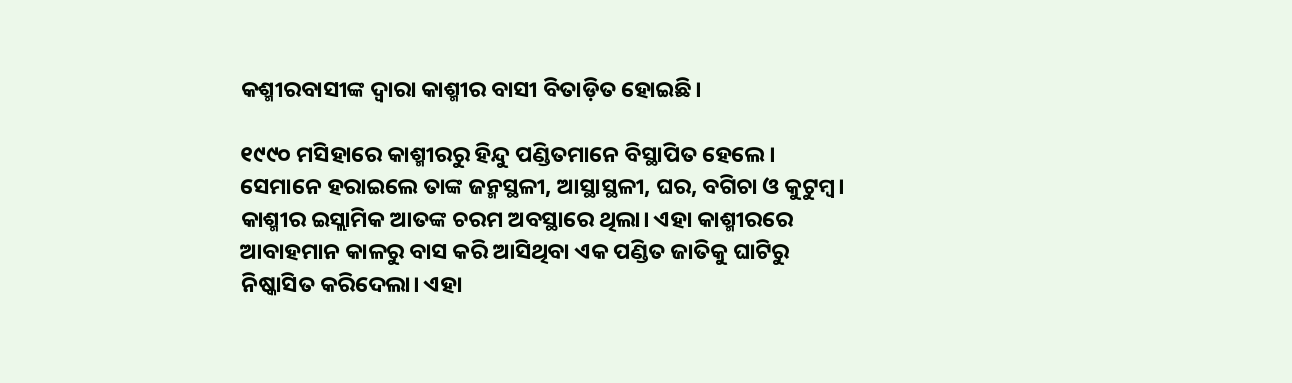କଶ୍ମୀରବାସୀଙ୍କ ଦ୍ଵାରା କାଶ୍ମୀର ବାସୀ ବିତାଡ଼ିତ ହୋଇଛି।

୧୯୯୦ ମସିହାରେ କାଶ୍ମୀରରୁ ହିନ୍ଦୁ ପଣ୍ଡିତମାନେ ବିସ୍ଥାପିତ ହେଲେ। ସେମାନେ ହରାଇଲେ ତାଙ୍କ ଜନ୍ମସ୍ଥଳୀ, ଆସ୍ଥାସ୍ଥଳୀ, ଘର, ବଗିଚା ଓ କୁଟୁମ୍ବ। କାଶ୍ମୀର ଇସ୍ଲାମିକ ଆତଙ୍କ ଚରମ ଅବସ୍ଥାରେ ଥିଲା। ଏହା କାଶ୍ମୀରରେ ଆବାହମାନ କାଳରୁ ବାସ କରି ଆସିଥିବା ଏକ ପଣ୍ଡିତ ଜାତିକୁ ଘାଟିରୁ ନିଷ୍କାସିତ କରିଦେଲା। ଏହା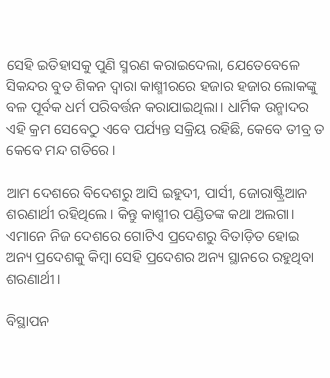ସେହି ଇତିହାସକୁ ପୁଣି ସ୍ମରଣ କରାଇଦେଲା, ଯେତେବେଳେ ସିକନ୍ଦର ବୁତ ଶିକନ ଦ୍ୱାରା କାଶ୍ମୀରରେ ହଜାର ହଜାର ଲୋକଙ୍କୁ ବଳ ପୂର୍ବକ ଧର୍ମ ପରିବର୍ତ୍ତନ କରାଯାଇଥିଲା। ଧାର୍ମିକ ଉନ୍ମାଦର ଏହି କ୍ରମ ସେବେଠୁ ଏବେ ପର୍ଯ୍ୟନ୍ତ ସକ୍ରିୟ ରହିଛି, କେବେ ତୀବ୍ର ତ କେବେ ମନ୍ଦ ଗତିରେ।

ଆମ ଦେଶରେ ବିଦେଶରୁ ଆସି ଇହୁଦୀ, ପାର୍ସୀ, ଜୋରାଷ୍ଟ୍ରିଆନ ଶରଣାର୍ଥୀ ରହିଥିଲେ। କିନ୍ତୁ କାଶ୍ମୀର ପଣ୍ଡିତଙ୍କ କଥା ଅଲଗା। ଏମାନେ ନିଜ ଦେଶରେ ଗୋଟିଏ ପ୍ରଦେଶରୁ ବିତାଡ଼ିତ ହୋଇ ଅନ୍ୟ ପ୍ରଦେଶକୁ କିମ୍ବା ସେହି ପ୍ରଦେଶର ଅନ୍ୟ ସ୍ଥାନରେ ରହୁଥିବା ଶରଣାର୍ଥୀ।

ବିସ୍ଥାପନ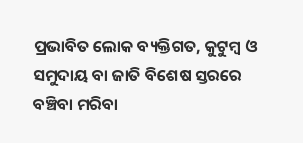ପ୍ରଭାବିତ ଲୋକ ବ୍ୟକ୍ତିଗତ, କୁଟୁମ୍ବ ଓ ସମୁଦାୟ ବା ଜାତି ବିଶେଷ ସ୍ତରରେ ବଞ୍ଚିବା ମରିବା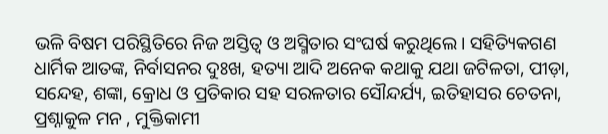ଭଳି ବିଷମ ପରିସ୍ଥିତିରେ ନିଜ ଅସ୍ତିତ୍ୱ ଓ ଅସ୍ମିତାର ସଂଘର୍ଷ କରୁଥିଲେ। ସହିତ୍ୟିକଗଣ ଧାର୍ମିକ ଆତଙ୍କ, ନିର୍ବାସନର ଦୁଃଖ, ହତ୍ୟା ଆଦି ଅନେକ କଥାକୁ ଯଥା ଜଟିଳତା, ପୀଡ଼ା, ସନ୍ଦେହ, ଶଙ୍କା, କ୍ରୋଧ ଓ ପ୍ରତିକାର ସହ ସରଳତାର ସୌନ୍ଦର୍ଯ୍ୟ, ଇତିହାସର ଚେତନା, ପ୍ରଶ୍ନାକୁଳ ମନ , ମୁକ୍ତିକାମୀ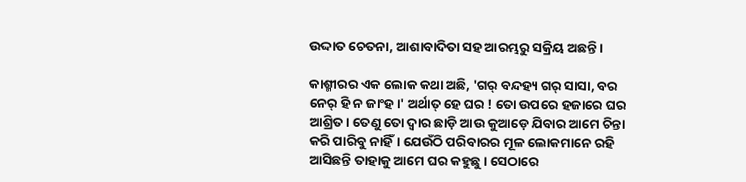ଉଦ୍ଦାତ ଚେତନା, ଆଶାବାଦିତା ସହ ଆରମ୍ଭରୁ ସକ୍ରିୟ ଅଛନ୍ତି।

କାଶ୍ମୀରର ଏକ ଲୋକ କଥା ଅଛି, 'ଗର୍ ବନ୍ଦହ୍ୟ ଗର୍ ସାସା, ବର ନେର୍ ହି ନ ଜାଂହ।' ଅର୍ଥାତ୍ ହେ ଘର ! ତୋ ଉପରେ ହଜାରେ ଘର ଆଶ୍ରିତ। ତେଣୁ ତୋ ଦ୍ୱାର ଛାଡ଼ି ଆଉ କୁଆଡ଼େ ଯିବାର ଆମେ ଚିନ୍ତା କରି ପାରିବୁ ନାହିଁ। ଯେଉଁଠି ପରିବାରର ମୂଳ ଲୋକମାନେ ରହି ଆସିଛନ୍ତି ତାହାକୁ ଆମେ ଘର କହୁଛୁ। ସେଠାରେ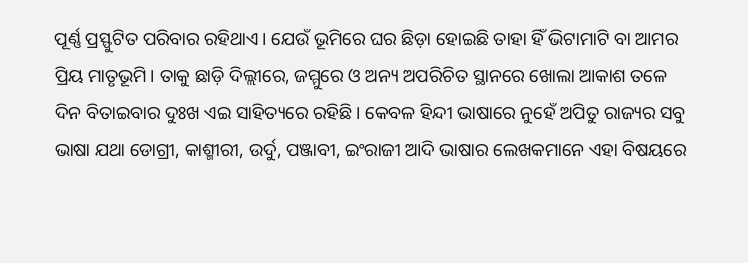ପୂର୍ଣ୍ଣ ପ୍ରସ୍ଫୁଟିତ ପରିବାର ରହିଥାଏ। ଯେଉଁ ଭୂମିରେ ଘର ଛିଡ଼ା ହୋଇଛି ତାହା ହିଁ ଭିଟାମାଟି ବା ଆମର ପ୍ରିୟ ମାତୃଭୂମି। ତାକୁ ଛାଡ଼ି ଦିଲ୍ଲୀରେ, ଜମ୍ମୁରେ ଓ ଅନ୍ୟ ଅପରିଚିତ ସ୍ଥାନରେ ଖୋଲା ଆକାଶ ତଳେ ଦିନ ବିତାଇବାର ଦୁଃଖ ଏଇ ସାହିତ୍ୟରେ ରହିଛି। କେବଳ ହିନ୍ଦୀ ଭାଷାରେ ନୁହେଁ ଅପିତୁ ରାଜ୍ୟର ସବୁ ଭାଷା ଯଥା ଡୋଗ୍ରୀ, କାଶ୍ମୀରୀ, ଉର୍ଦୁ, ପଞ୍ଜାବୀ, ଇଂରାଜୀ ଆଦି ଭାଷାର ଲେଖକମାନେ ଏହା ବିଷୟରେ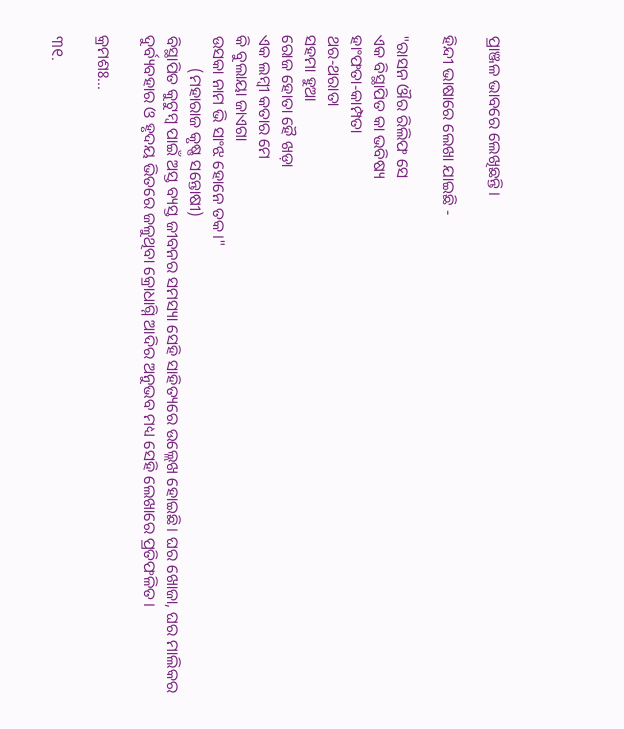ପ୍ରାଞ୍ଜଳ ଭାବରେ ଲେଖିଛନ୍ତି।

ହିନ୍ଦୀ ଭାଷାରେ ଲେଖା ଯାଇଛି -

"ରାସନ ଔର ରିଲିଫ ସେ
ଏକ ବିସ୍ଥାପିତ କା ଭବିଷ୍ୟ
ହାଂଫତା-କାମ୍ପତା
ଥର-ଥରାତା
ସହମା ହୁଆ
ରୋଜ ହୋତା ହୈ ଖଡ଼ା
ଏକ ଲମ୍ବୀ କତାର ମେ
କି ବୁଲାୟା ଜାଏଗା
ଉସକା ନାମ ଭି ସାଂଝ ହୋନେ ତକ।"
        (ମହାରାଜ କୃଷ୍ଣ ସନ୍ତୋଷୀ)
ବିସ୍ଥାପିତ କୁଟୁମ୍ବ ପାଇଁ ଅସ୍ତ ବ୍ୟସ୍ତ ଜୀବନର ସମସ୍ୟା ସେହି ସାହିତ୍ୟରେ ଉଲ୍ଲେଖ ହୋଇଛି। ଘର ଖୋଜା, ଘର ମାଲିକର ଦୁର୍ବ୍ୟବହାର ଓ ହୃଦୟ ଭିତରେ ଜଳୁଥିବା କ୍ରୋଧାଗ୍ନି ଆଦିର ଅନୁଭବ ମଧ୍ୟ ସେହି ଲେଖାରେ ପ୍ରତିଫଳିତ।

କ୍ରମଶଃ...

୩୧.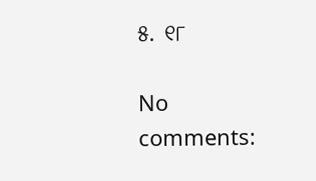୫. ୧୮

No comments: